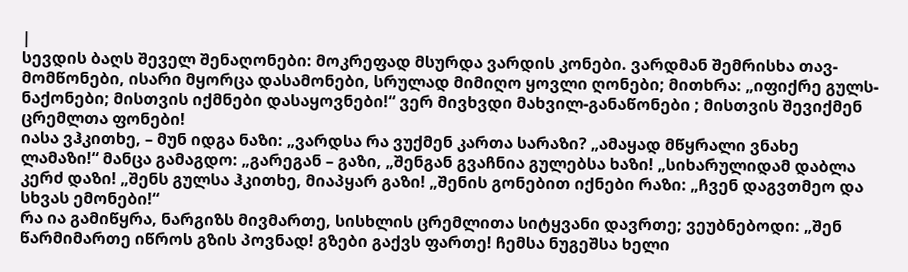|
სევდის ბაღს შეველ შენაღონები: მოკრეფად მსურდა ვარდის კონები. ვარდმან შემრისხა თავ-მომწონები, ისარი მყორცა დასამონები, სრულად მიმიღო ყოვლი ღონები; მითხრა: „იფიქრე გულს-ნაქონები; მისთვის იქმნები დასაყოვნები!“ ვერ მივხვდი მახვილ-განაწონები ; მისთვის შევიქმენ ცრემლთა ფონები!
იასა ვჰკითხე, – მუნ იდგა ნაზი: „ვარდსა რა ვუქმენ კართა სარაზი? „ამაყად მწყრალი ვნახე ლამაზი!“ მანცა გამაგდო: „გარეგან – გაზი, „შენგან გვაჩნია გულებსა ხაზი! „სიხარულიდამ დაბლა კერძ დაზი! „შენს გულსა ჰკითხე, მიაპყარ გაზი! „შენის გონებით იქნები რაზი: „ჩვენ დაგვთმეო და სხვას ემონები!“
რა ია გამიწყრა, ნარგიზს მივმართე, სისხლის ცრემლითა სიტყვანი დავრთე; ვეუბნებოდი: „შენ წარმიმართე იწროს გზის პოვნად! გზები გაქვს ფართე! ჩემსა ნუგეშსა ხელი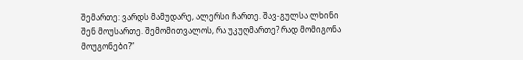შემართე: ვარდს მამუდარე, ალერსი ჩართე. შავ-გულსა ლხინი შენ მოუსართე. შემომითვალოს, რა უკუღმართე? რად მომიგონა მოუგონები?“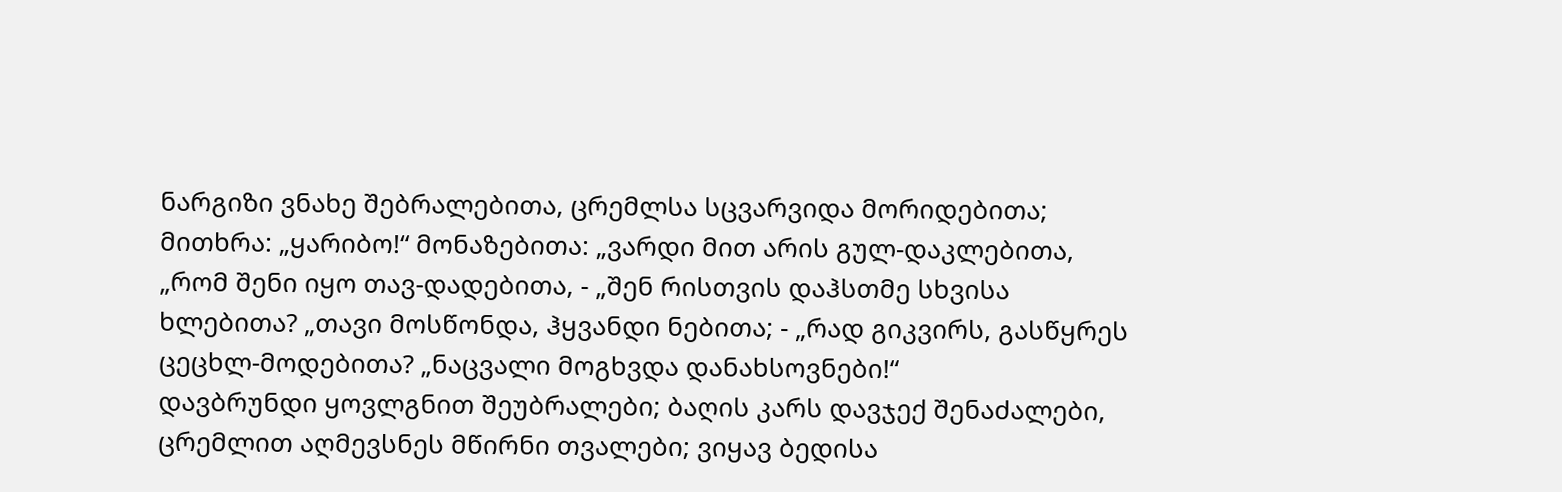ნარგიზი ვნახე შებრალებითა, ცრემლსა სცვარვიდა მორიდებითა; მითხრა: „ყარიბო!“ მონაზებითა: „ვარდი მით არის გულ-დაკლებითა, „რომ შენი იყო თავ-დადებითა, - „შენ რისთვის დაჰსთმე სხვისა ხლებითა? „თავი მოსწონდა, ჰყვანდი ნებითა; - „რად გიკვირს, გასწყრეს ცეცხლ-მოდებითა? „ნაცვალი მოგხვდა დანახსოვნები!“
დავბრუნდი ყოვლგნით შეუბრალები; ბაღის კარს დავჯექ შენაძალები, ცრემლით აღმევსნეს მწირნი თვალები; ვიყავ ბედისა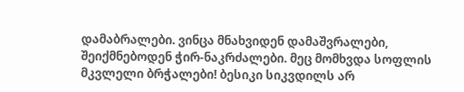დამაბრალები. ვინცა მნახვიდენ დამაშვრალები, შეიქმნებოდენ ჭირ-ნაკრძალები. მეც მომხვდა სოფლის მკვლელი ბრჭალები! ბესიკი სიკვდილს არ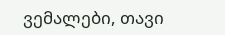ვემალები, თავი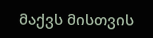მაქვს მისთვის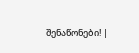შენაწონები! |